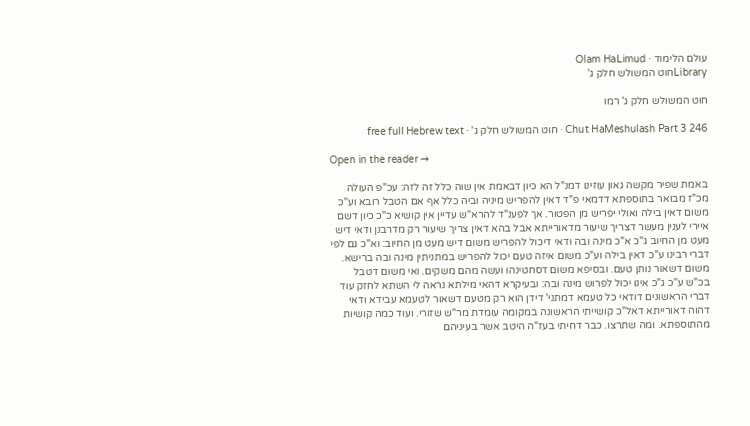עולם הלימוד · Olam HaLimud
Libraryחוט המשולש חלק ג'

חוט המשולש חלק ג' רמו

Chut HaMeshulash Part 3 246 · חוט המשולש חלק ג' · free full Hebrew text

Open in the reader →

באמת שפיר מקשה גאון עוזינו דמנ"ל הא כיון דבאמת אין שוה כלל זה לזה: עכ"פ העולה מכ"ז מבואר בתוספתא דדמאי פ"ד דאין להפריש מיניה וביה כלל אף אם הטבל רובא וע"כ משום דאין בילה ואולי יפריש מן הפטור. אך לפענ"ד להרא"ש עדיין אין קושיא כ"כ כיון דשם איירי לענין מעשר דצריך שיעור מדאורייתא אבל בהא דאין צריך שיעור רק מדרבנן ודאי דיש מעט מן החיוב ג"כ א"כ מינה ובה ודאי דיכול להפריש משום דיש מעט מן החיוב: וא"כ גם לפי דברי רבינו ע"כ דאין בילה וע"כ משום איזה טעם יכול להפריש במתניתין מינה ובה ברישא. משום דשאור נותן טעם. ובסיפא משום דסחטינהו ועשה מהם משקים. ואי משום דטבל בכ"ש ע"כ ג"כ אינו יכול לפרוש מינה ובה: ובעיקרא דהאי מילתא נראה לי השתא לחזק עוד דברי הראשונים דודאי כל טעמא דמתני' דידן הוא רק מטעם דשאור לטעמא עבידא ודאי דהוה דאורייתא דאל"כ קושייתי הראשונה במקומה עומדת מר"ש שזורי. ועוד כמה קושיות מהתוספתא. ומה שתרצו. כבר דחיתי בעז"ה היטב אשר בעיניהם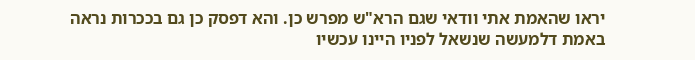יראו שהאמת אתי וודאי שגם הרא"ש מפרש כן. והא דפסק כן גם בככרות נראה באמת דלמעשה שנשאל לפניו היינו עכשיו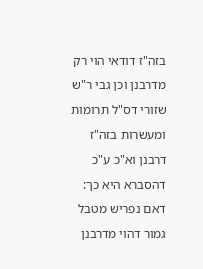בזה"ז דודאי הוי רק מדרבנן וכן גבי ר"ש שזורי דס"ל תרומות ומעשרות בזה"ז דרבנן וא"כ ע"כ דהסברא היא כך: דאם נפריש מטבל גמור דהוי מדרבנן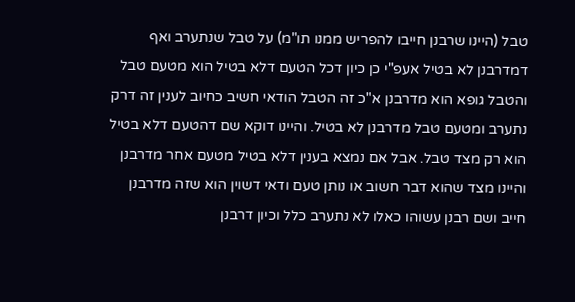טבל (היינו שרבנן חייבו להפריש ממנו תו"מ) על טבל שנתערב ואף דמדרבנן לא בטיל אעפ"י כן כיון דכל הטעם דלא בטיל הוא מטעם טבל והטבל גופא הוא מדרבנן א"כ זה הטבל הודאי חשיב כחיוב לענין זה דרק נתערב ומטעם טבל מדרבנן לא בטיל. והיינו דוקא שם דהטעם דלא בטיל הוא רק מצד טבל. אבל אם נמצא בענין דלא בטיל מטעם אחר מדרבנן והיינו מצד שהוא דבר חשוב או נותן טעם ודאי דשוין הוא שזה מדרבנן חייב ושם רבנן עשוהו כאלו לא נתערב כלל וכיון דרבנן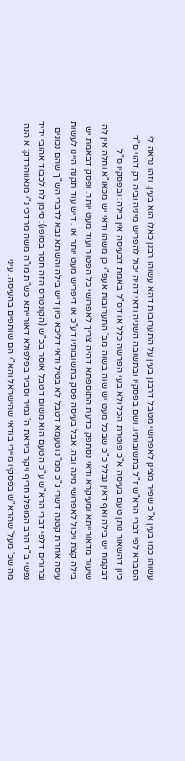עשוהו כמו בעין א"כ שפיר מצינן לאפרושי מטבל דרבנן בעין על התערובות דהא עשוהו רבנן כאלו הוא בעין. וזהו נראה לי הסברא לפי דברי הרא"ש ז"ל בתשובותיו. ושם בפסקיו ובתשובה השניה ודאי דהיה יכול להפריש מיניה וביה רק דהוי ס"ד כיון דהשאור נותן טעם בעיסה א"כ פוטרת הכל ולא בעי הפרשה כלל או דס"ל באמת דבעיסה אין בילה: ובפסקיו ס"ל דבקמח יש בילה ואף דאין נבלל כ"כ שבכל מעט יש שוה בשוה מב' התערובות אעפ"י כן משהו ודאי יש מכאו"א וחלה אין לה שיעור מדאורייתא ומעיקרא ודאי נסתפק כדעת התוספתא דהיה צריך לאפרושי כל הפטור ועוד מעט יותר. ופסק דבאמת יש בילה קצת ויכול לאפרושי מינה ובה. אבל בעיסה פסק בתשובותיו דע"כ או דיפריש מעט יותר או . דיש עוד תקנה היינו לעשות עיסה אחרת קטנה דשרי ג"כ ממ"נ וטעמא דטבל לא בטיל ודאי דליכא כיון דיש בילה והשתא נבא לדברי הש"ך שהם נכונים וברורים דלפי דברי הרא"ש ע"כ הטעם הוא משום דטבל אוסר בכ"ש (הקונטרס הזה חסר בסופו): סימן לח לכבוד אהובי ידיד נפשי ב"ד הרב המופלג חריף ויקר ביראת ה' גמיר וסביר בפלפולא דאורייתא כש"ת מו"ה משה מרדכי נ"י מנאווהרדק: א הנה מה שכ' מעל' שהרא"ש בפסקיו מיירי בודאי שהישראל והא"י הם שותפים בהעיסה. עיני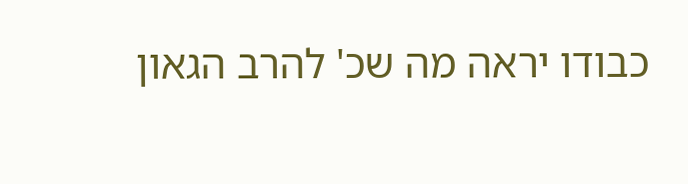כבודו יראה מה שכ' להרב הגאון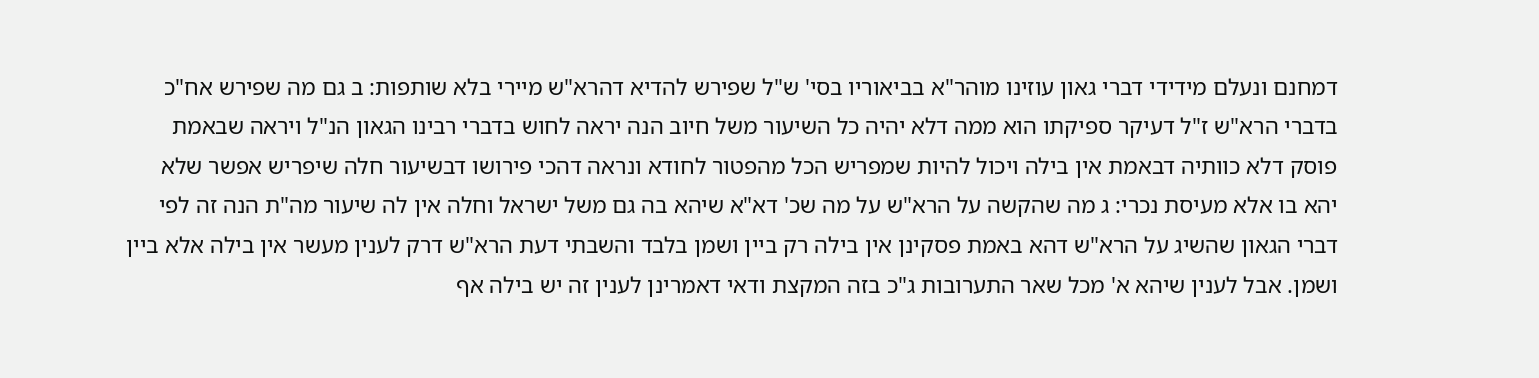דמחנם ונעלם מידידי דברי גאון עוזינו מוהר"א בביאוריו בסי' ש"ל שפירש להדיא דהרא"ש מיירי בלא שותפות: ב גם מה שפירש אח"כ בדברי הרא"ש ז"ל דעיקר ספיקתו הוא ממה דלא יהיה כל השיעור משל חיוב הנה יראה לחוש בדברי רבינו הגאון הנ"ל ויראה שבאמת פוסק דלא כוותיה דבאמת אין בילה ויכול להיות שמפריש הכל מהפטור לחודא ונראה דהכי פירושו דבשיעור חלה שיפריש אפשר שלא יהא בו אלא מעיסת נכרי: ג מה שהקשה על הרא"ש על מה שכ' דא"א שיהא בה גם משל ישראל וחלה אין לה שיעור מה"ת הנה זה לפי דברי הגאון שהשיג על הרא"ש דהא באמת פסקינן אין בילה רק ביין ושמן בלבד והשבתי דעת הרא"ש דרק לענין מעשר אין בילה אלא ביין ושמן. אבל לענין שיהא א' מכל שאר התערובות ג"כ בזה המקצת ודאי דאמרינן לענין זה יש בילה אף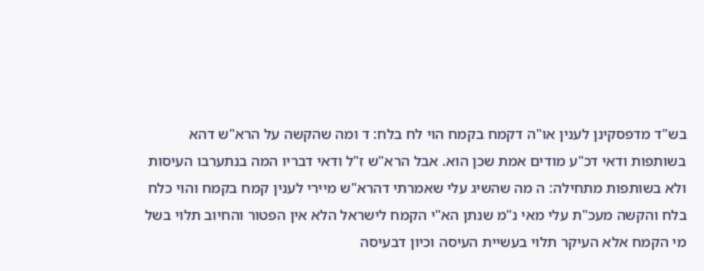בש"ד מדפסקינן לענין או"ה דקמח בקמח הוי לח בלח: ד ומה שהקשה על הרא"ש דהא בשותפות ודאי דכ"ע מודים אמת שכן הוא. אבל הרא"ש ז"ל ודאי דבריו המה בנתערבו העיסות ולא בשותפות מתחילה: ה מה שהשיג עלי שאמרתי דהרא"ש מיירי לענין קמח בקמח והוי כלח בלח והקשה מעכ"ת עלי מאי נ"מ שנתן הא"י הקמח לישראל הלא אין הפטור והחיוב תלוי בשל מי הקמח אלא העיקר תלוי בעשיית העיסה וכיון דבעיסה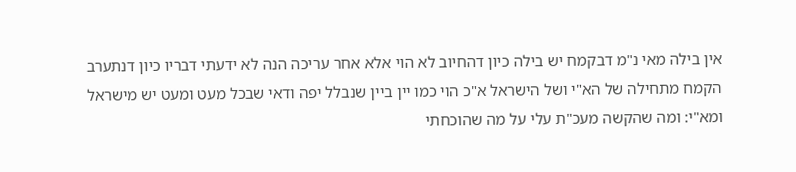אין בילה מאי נ"מ דבקמח יש בילה כיון דהחיוב לא הוי אלא אחר עריכה הנה לא ידעתי דבריו כיון דנתערב הקמח מתחילה של הא"י ושל הישראל א"כ הוי כמו יין ביין שנבלל יפה ודאי שבכל מעט ומעט יש מישראל ומא"י: ומה שהקשה מעכ"ת עלי על מה שהוכחתי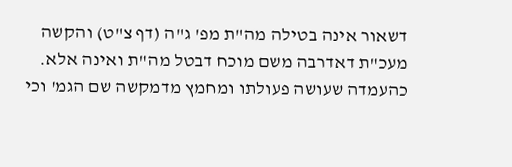דשאור אינה בטילה מה"ת מפ' ג"ה (דף צ"ט) והקשה מעכ"ת דאדרבה משם מוכח דבטל מה"ת ואינה אלא. כהעמדה שעושה פעולתו ומחמץ מדמקשה שם הגמ' וכי